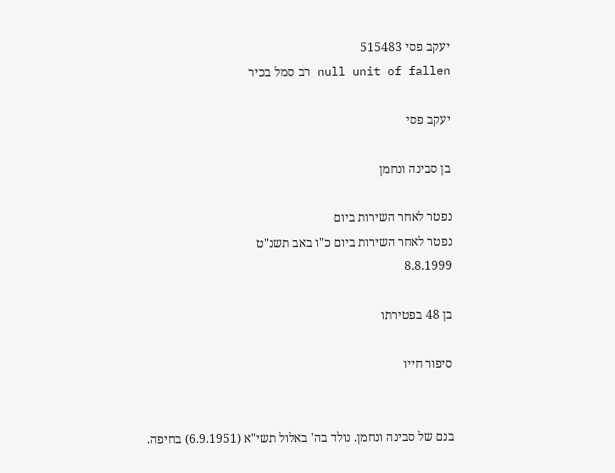יעקב פסי 515483
null unit of fallen רב סמל בכיר

יעקב פסי

בן סבינה ונחמן

נפטר לאחר השירות ביום
נפטר לאחר השירות ביום כ"ו באב תשנ"ט
8.8.1999

בן 48 בפטירתו

סיפור חייו


בנם של סבינה ונחמן. נולד בה' באלול תשי"א (6.9.1951) בחיפה.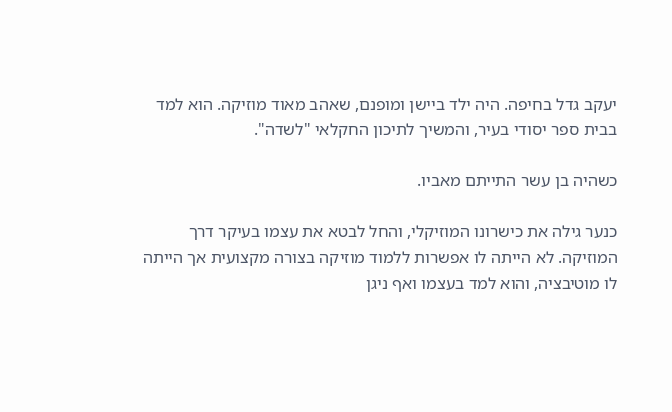יעקב גדל בחיפה. היה ילד ביישן ומופנם, שאהב מאוד מוזיקה. הוא למד בבית ספר יסודי בעיר, והמשיך לתיכון החקלאי "לשדה".

כשהיה בן עשר התייתם מאביו.

כנער גילה את כישרונו המוזיקלי, והחל לבטא את עצמו בעיקר דרך המוזיקה. לא הייתה לו אפשרות ללמוד מוזיקה בצורה מקצועית אך הייתה לו מוטיבציה, והוא למד בעצמו ואף ניגן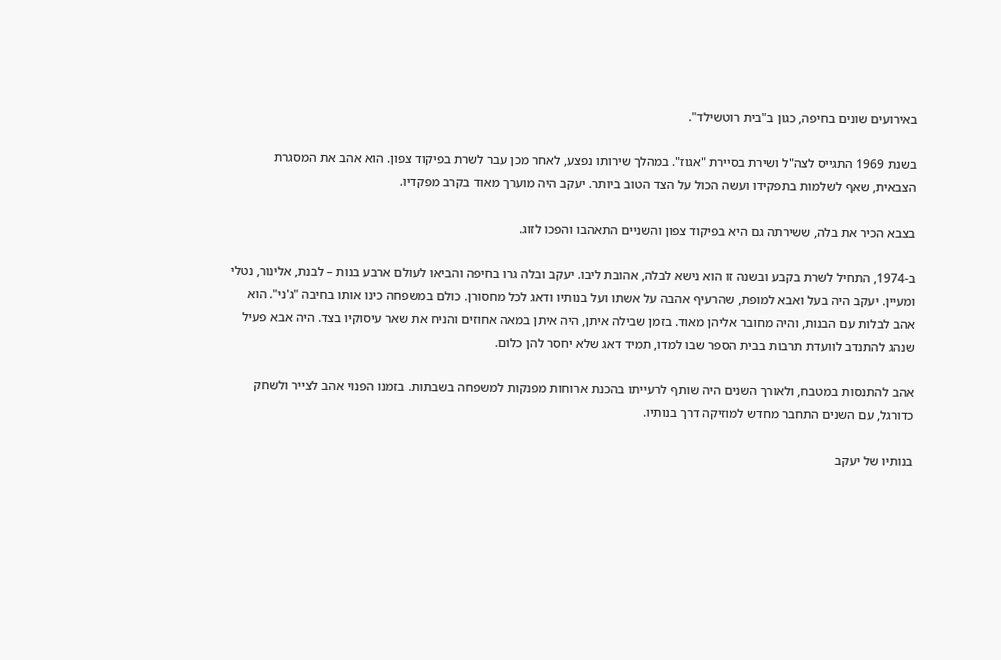באירועים שונים בחיפה, כגון ב"בית רוטשילד".

בשנת 1969 התגייס לצה"ל ושירת בסיירת "אגוז". במהלך שירותו נפצע, לאחר מכן עבר לשרת בפיקוד צפון. הוא אהב את המסגרת הצבאית, שאף לשלמות בתפקידו ועשה הכול על הצד הטוב ביותר. יעקב היה מוערך מאוד בקרב מפקדיו.

בצבא הכיר את בלה, ששירתה גם היא בפיקוד צפון והשניים התאהבו והפכו לזוג.

ב-1974, התחיל לשרת בקבע ובשנה זו הוא נישא לבלה, אהובת ליבו. יעקב ובלה גרו בחיפה והביאו לעולם ארבע בנות – לבנת, אלינור, נטלי ומעיין. יעקב היה בעל ואבא למופת, שהרעיף אהבה על אשתו ועל בנותיו ודאג לכל מחסורן. כולם במשפחה כינו אותו בחיבה "ג'ני". הוא אהב לבלות עם הבנות, והיה מחובר אליהן מאוד. בזמן שבילה איתן, היה איתן במאה אחוזים והניח את שאר עיסוקיו בצד. היה אבא פעיל שנהג להתנדב לוועדת תרבות בבית הספר שבו למדו, תמיד דאג שלא יחסר להן כלום.

אהב להתנסות במטבח, ולאורך השנים היה שותף לרעייתו בהכנת ארוחות מפנקות למשפחה בשבתות. בזמנו הפנוי אהב לצייר ולשחק כדורגל, עם השנים התחבר מחדש למוזיקה דרך בנותיו.

בנותיו של יעקב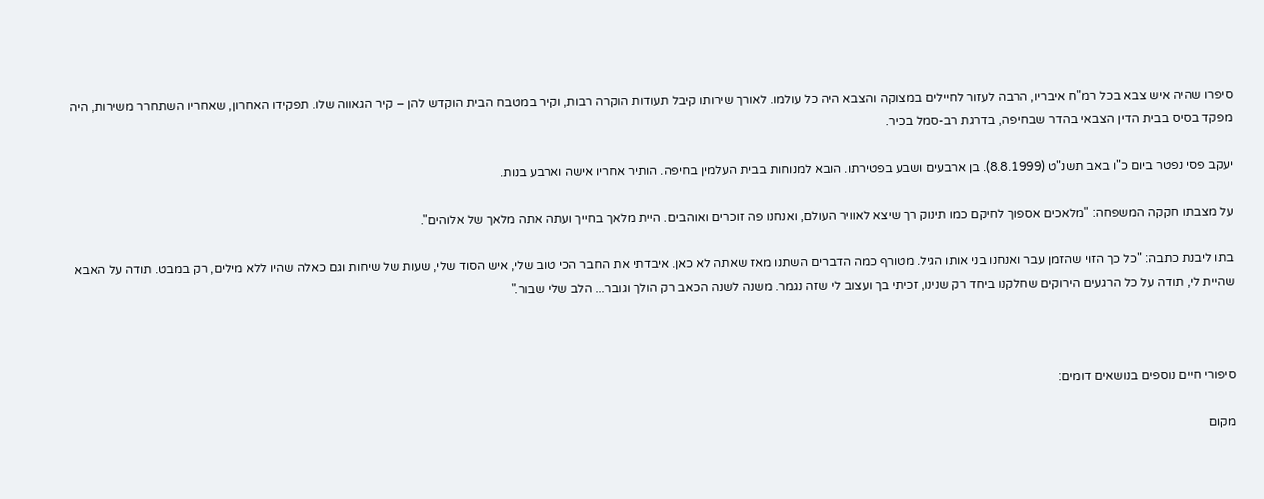סיפרו שהיה איש צבא בכל רמ"ח איבריו, הרבה לעזור לחיילים במצוקה והצבא היה כל עולמו. לאורך שירותו קיבל תעודות הוקרה רבות, וקיר במטבח הבית הוקדש להן – קיר הגאווה שלו. תפקידו האחרון, שאחריו השתחרר משירות, היה מפקד בסיס בבית הדין הצבאי בהדר שבחיפה, בדרגת רב-סמל בכיר.

יעקב פסי נפטר ביום כ"ו באב תשנ"ט (8.8.1999). בן ארבעים ושבע בפטירתו. הובא למנוחות בבית העלמין בחיפה. הותיר אחריו אישה וארבע בנות.

על מצבתו חקקה המשפחה: "מלאכים אספוך לחיקם כמו תינוק רך שיצא לאוויר העולם, ואנחנו פה זוכרים ואוהבים. היית מלאך בחייך ועתה אתה מלאך של אלוהים".

בתו ליבנת כתבה: "כל כך הזוי שהזמן עבר ואנחנו בני אותו הגיל. מטורף כמה הדברים השתנו מאז שאתה לא כאן. איבדתי את החבר הכי טוב שלי, איש הסוד שלי, שעות של שיחות וגם כאלה שהיו ללא מילים, רק במבט. תודה על האבא שהיית לי, תודה על כל הרגעים הירוקים שחלקנו ביחד רק שנינו, זכיתי בך ועצוב לי שזה נגמר. משנה לשנה הכאב רק הולך וגובר... הלב שלי שבור."



סיפורי חיים נוספים בנושאים דומים:

מקום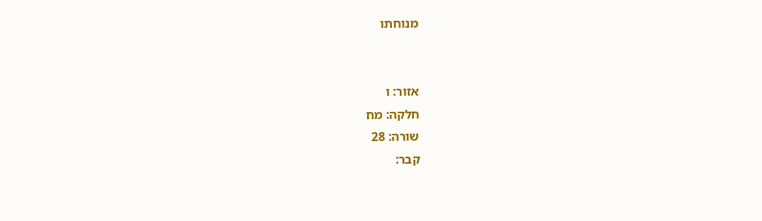מנוחתו


אזור: ו
חלקה: מח
שורה: 28
קבר: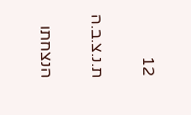12

ת.נ.צ.ב.ה

הנצחתו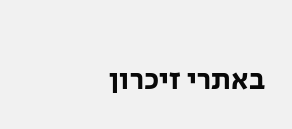באתרי זיכרון